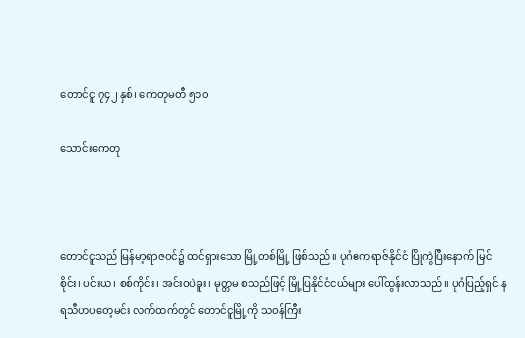တောင်ငူ ၇၄၂ နှစ်၊ ကေတုမတီ ၅၁၀

သောင်းကေတု



တောင်ငူသည် မြန်မာ့ရာဇဝင်၌ ထင်ရှားသော မြို့တစ်မြို့ ဖြစ်သည်။ ပုဂံဧကရာဇ်နိုင်ငံ ပြိုကွဲပြီးနောက် မြင်စိုင်း၊ ပင်းယ၊ စစ်ကိုင်း၊ အင်းဝပဲခူး၊ မုတ္တမ စသည်ဖြင့် မြို့ပြနိုင်ငံငယ်များ ပေါ်ထွန်းလာသည်။ ပုဂံပြည့်ရှင် နရသီဟပတေ့မင်း လက်ထက်တွင် တောင်ငူမြို့ကို သဝန်ကြီး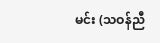မင်း (သဝန်ညီ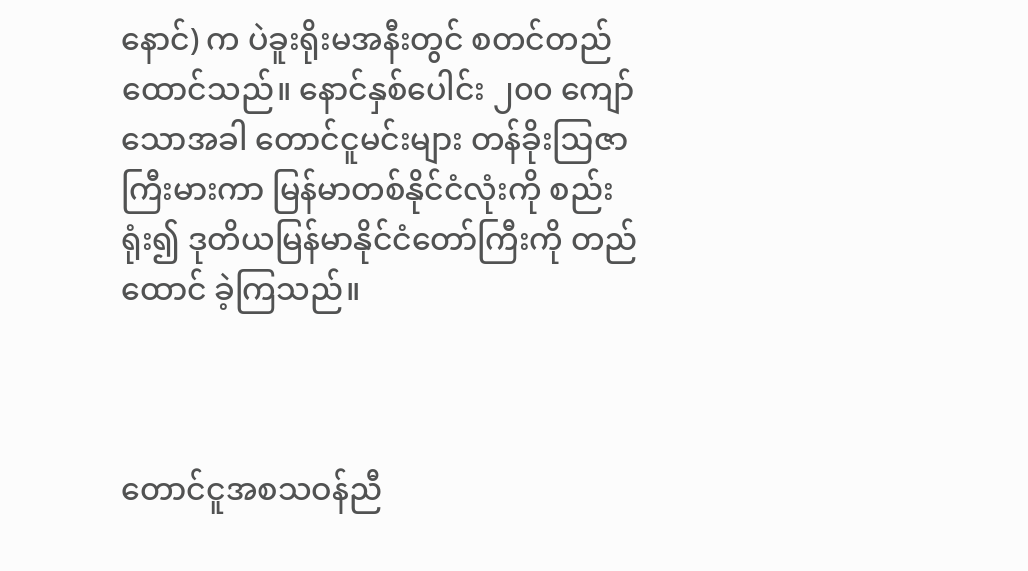နောင်) က ပဲခူးရိုးမအနီးတွင် စတင်တည်ထောင်သည်။ နောင်နှစ်ပေါင်း ၂၀၀ ကျော်သောအခါ တောင်ငူမင်းများ တန်ခိုးဩဇာကြီးမားကာ မြန်မာတစ်နိုင်ငံလုံးကို စည်းရုံး၍ ဒုတိယမြန်မာနိုင်ငံတော်ကြီးကို တည်ထောင် ခဲ့ကြသည်။



တောင်ငူအစသဝန်ညီ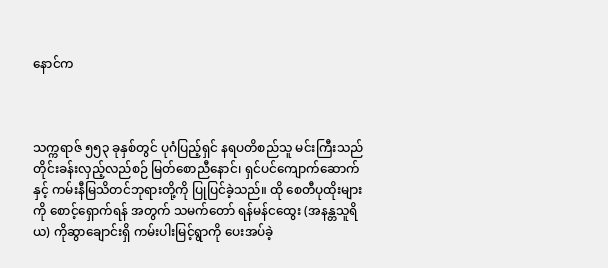နောင်က



သက္ကရာဇ် ၅၅၃ ခုနှစ်တွင် ပုဂံပြည့်ရှင် နရပတိစည်သူ မင်းကြီးသည် တိုင်းခန်းလှည့်လည်စဉ် မြတ်စောညီနောင်၊ ရှင်ပင်ကျောက်ဆောက်နှင့် ကမ်းနီမြသိတင်ဘုရားတို့ကို ပြုပြင်ခဲ့သည်။ ထို စေတီပုထိုးများကို စောင့်ရှောက်ရန် အတွက် သမက်တော် ရန်မန်ငထွေး (အနန္တသူရိယ) ကိုဆွာချောင်းရှိ ကမ်းပါးမြင့်ရွာကို ပေးအပ်ခဲ့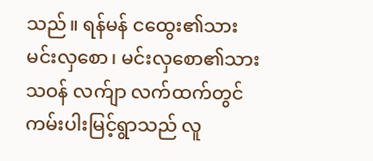သည်။ ရန်မန် ငထွေး၏သား မင်းလှစော၊ မင်းလှစော၏သား သဝန် လက်ျာ လက်ထက်တွင် ကမ်းပါးမြင့်ရွာသည် လူ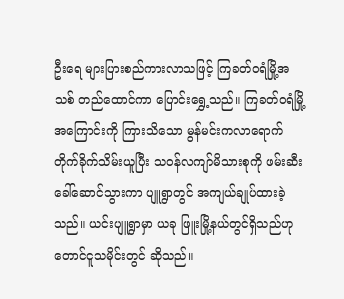ဦးရေ များပြားစည်ကားလာသဖြင့် ကြခတ်ဝရံမြို့အသစ် တည်ထောင်ကာ ပြောင်းရွှေ့သည်။ ကြခတ်ဝရံမြို့အကြောင်းကို ကြားသိသော မွန်မင်းကလာရောက် တိုက်ခိုက်သိမ်းယူပြီး သဝန်လကျာ်မိသားစုကို ဖမ်းဆီးခေါ်ဆောင်သွားကာ ပျူရွာတွင် အကျယ်ချုပ်ထားခဲ့သည်။ ယင်းပျူရွာမှာ ယခု ဖြူးမြို့နယ်တွင်ရှိသည်ဟု တောင်ငူသမိုင်းတွင် ဆိုသည်။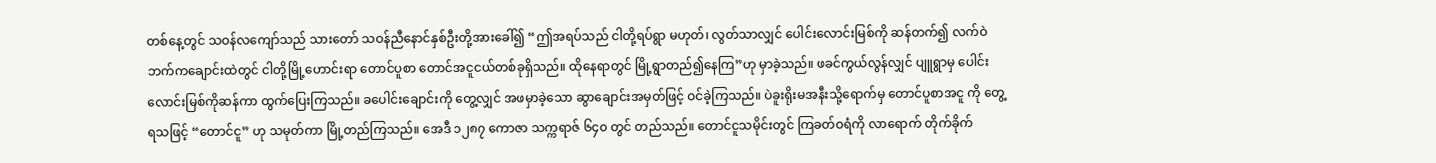တစ်နေ့တွင် သဝန်လကျော်သည် သားတော် သဝန်ညီနောင်နှစ်ဦးတို့အားခေါ်၍ “ဤအရပ်သည် ငါတို့ရပ်ရွာ မဟုတ်၊ လွတ်သာလျှင် ပေါင်းလောင်းမြစ်ကို ဆန်တက်၍ လက်ဝဲဘက်ကချောင်းထဲတွင် ငါတို့မြို့ဟောင်းရာ တောင်ပူစာ တောင်အငူငယ်တစ်ခုရှိသည်။ ထိုနေရာတွင် မြို့ရွာတည်၍နေကြ”ဟု မှာခဲ့သည်။ ဖခင်ကွယ်လွန်လျှင် ပျူရွာမှ ပေါင်းလောင်းမြစ်ကိုဆန်ကာ ထွက်ပြေးကြသည်။ ခပေါင်းချောင်းကို တွေ့လျှင် အဖမှာခဲ့သော ဆွာချောင်းအမှတ်ဖြင့် ဝင်ခဲ့ကြသည်။ ပဲခူးရိုးမအနီးသို့ရောက်မှ တောင်ပူစာအငူ ကို တွေ့ရသဖြင့် “တောင်ငူ” ဟု သမုတ်ကာ မြို့တည်ကြသည်။ အေဒီ ၁၂၈၇ ကောဇာ သက္ကရာဇ် ၆၄၀ တွင် တည်သည်။ တောင်ငူသမိုင်းတွင် ကြခတ်ဝရံကို လာရောက် တိုက်ခိုက်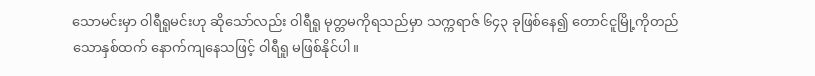သောမင်းမှာ ဝါရီရူမင်းဟု ဆိုသော်လည်း ဝါရီရူ မုတ္တမကိုရသည်မှာ သက္ကရာဇ် ၆၄၃ ခုဖြစ်နေ၍ တောင်ငူမြို့ကိုတည်သောနှစ်ထက် နောက်ကျနေသဖြင့် ဝါရီရူ မဖြစ်နိုင်ပါ။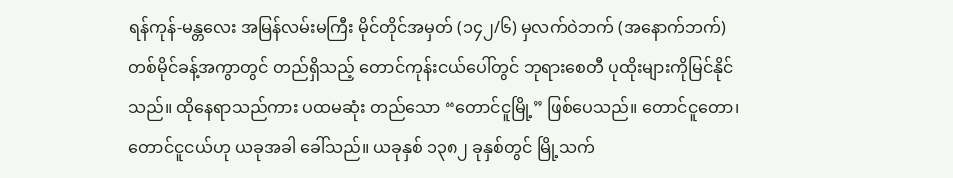ရန်ကုန်-မန္တလေး အမြန်လမ်းမကြီး မိုင်တိုင်အမှတ် (၁၄၂/၆) မှလက်ဝဲဘက် (အနောက်ဘက်) တစ်မိုင်ခန့်အကွာတွင် တည်ရှိသည့် တောင်ကုန်းငယ်ပေါ်တွင် ဘုရားစေတီ ပုထိုးများကိုမြင်နိုင်သည်။ ထိုနေရာသည်ကား ပထမဆုံး တည်သော “တောင်ငူမြို့” ဖြစ်ပေသည်။ တောင်ငူတော၊  တောင်ငူငယ်ဟု ယခုအခါ ခေါ်သည်။ ယခုနှစ် ၁၃၈၂ ခုနှစ်တွင် မြို့သက်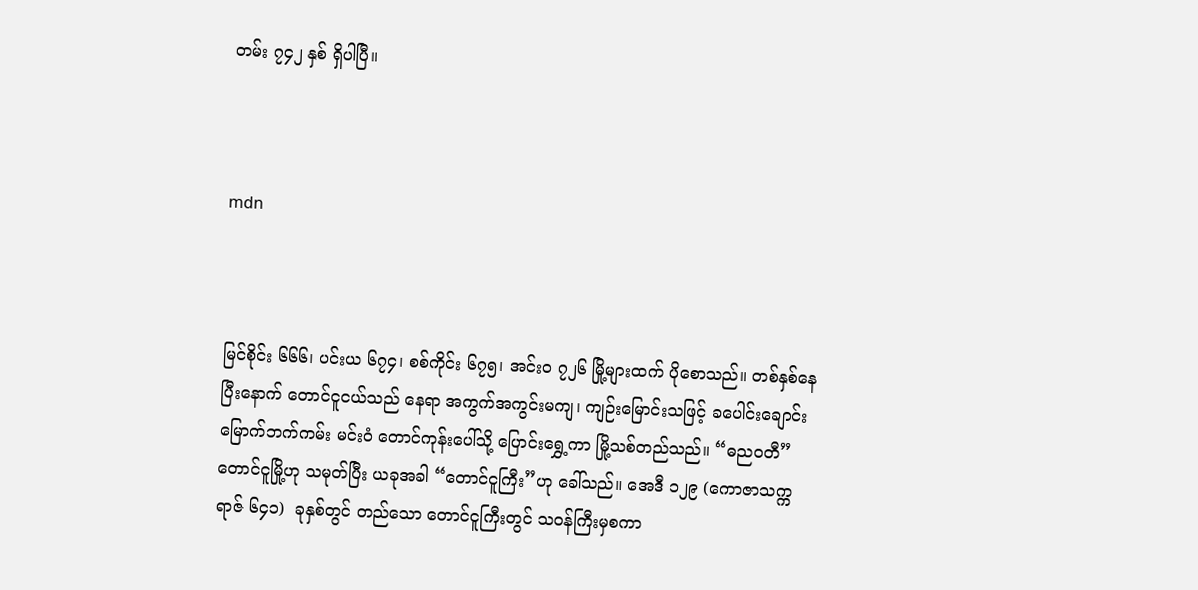တမ်း ၇၄၂ နှစ် ရှိပါပြီ။



mdn



မြင်စိုင်း ၆၆၆၊ ပင်းယ ၆၇၄၊ စစ်ကိုင်း ၆၇၅၊ အင်းဝ ၇၂၆ မြို့များထက် ပိုစောသည်။ တစ်နှစ်နေပြီးနောက် တောင်ငူငယ်သည် နေရာ အကွက်အကွင်းမကျ၊ ကျဉ်းမြောင်းသဖြင့် ခပေါင်းချောင်း မြောက်ဘက်ကမ်း မင်းဝံ တောင်ကုန်းပေါ်သို့ ပြောင်းရွှေ့ကာ မြို့သစ်တည်သည်။ “ဓညဝတီ” တောင်ငူမြို့ဟု သမုတ်ပြီး ယခုအခါ “တောင်ငူကြီး”ဟု ခေါ်သည်။ အေဒီ ၁၂၉ (ကောဇာသက္ကရာဇ် ၆၄၁)  ခုနှစ်တွင် တည်သော တောင်ငူကြီးတွင် သဝန်ကြီးမှစကာ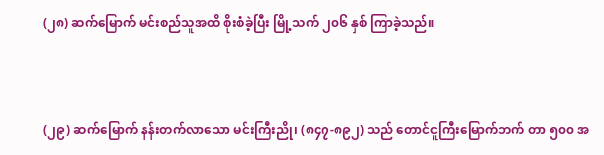(၂၈) ဆက်မြောက် မင်းစည်သူအထိ စိုးစံခဲ့ပြီး မြို့သက် ၂၀၆ နှစ် ကြာခဲ့သည်။



(၂၉) ဆက်မြောက် နန်းတက်လာသော မင်းကြီးညို၊ (၈၄၇-၈၉၂) သည် တောင်ငူကြီးမြောက်ဘက် တာ ၅၀၀ အ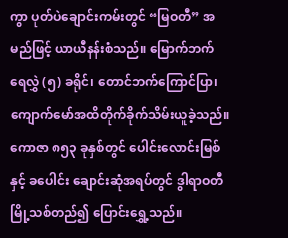ကွာ ပုတ်ပဲချောင်းကမ်းတွင် “မြဝတီ” အမည်ဖြင့် ယာယီနန်းစံသည်။ မြောက်ဘက် ရေလွှဲ (၅) ခရိုင်၊ တောင်ဘက်ကြောင်ပြာ၊ ကျောက်မော်အထိတိုက်ခိုက်သိမ်းယူခဲ့သည်။ ကောဇာ ၈၅၃ ခုနှစ်တွင် ပေါင်းလောင်းမြစ်နှင့် ခပေါင်း ချောင်းဆုံအရပ်တွင် ဒွါရာဝတီမြို့သစ်တည်၍ ပြောင်းရွှေ့သည်။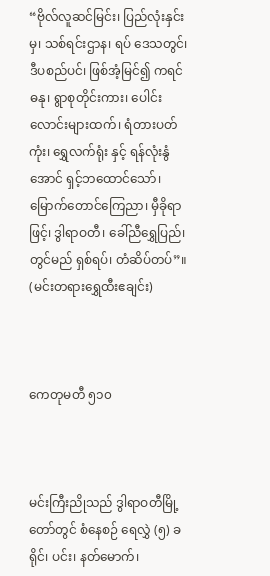“ဗိုလ်လူဆင်မြင်း၊ ပြည်လုံးနှင်းမှ၊ သစ်ရင်းဌာန၊ ရပ် ဒေသတွင်၊ ဒီပစည်ပင်၊ ဖြစ်အံ့မြင်၍ ကရင်ဓနု၊ ရွာစုတိုင်းကား၊ ပေါင်းလောင်းများထက်၊ ရံတားပတ်ကုံး၊ ရွှေလက်ရုံး နှင့် ရန်လုံးနွံအောင် ရှင့်ဘထောင်သော်၊ မြောက်တောင်ကြေညာ၊ မှီခိုရာဖြင့်၊ ဒွါရာဝတီ၊ ခေါ်ညီရွှေပြည်၊ တွင်မည် ရှစ်ရပ်၊ တံဆိပ်တပ်”။ (မင်းတရားရွှေထီးဧချင်း)



ကေတုမတီ ၅၁၀



မင်းကြီးညိုသည် ဒွါရာဝတီမြို့တော်တွင် စံနေစဉ် ရေလွှဲ (၅) ခရိုင်၊ ပင်း၊ နတ်မောက်၊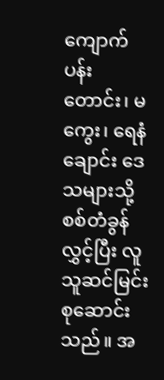ကျောက်ပန်းတောင်း၊ မကွေး၊ ရေနံချောင်း ဒေသများသို့ စစ်တံခွန်လွှင့်ပြီး လူသူဆင်မြင်း စုဆောင်းသည်။ အ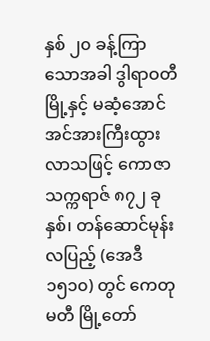နှစ် ၂၀ ခန့်ကြာသောအခါ ဒွါရာဝတီမြို့နှင့် မဆံ့အောင် အင်အားကြီးထွားလာသဖြင့် ကောဇာသက္ကရာဇ် ၈၇၂ ခုနှစ်၊ တန်ဆောင်မုန်းလပြည့် (အေဒီ ၁၅၁၀) တွင် ကေတုမတီ မြို့တော်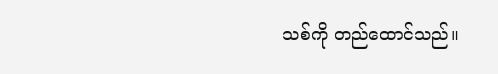သစ်ကို တည်ထောင်သည်။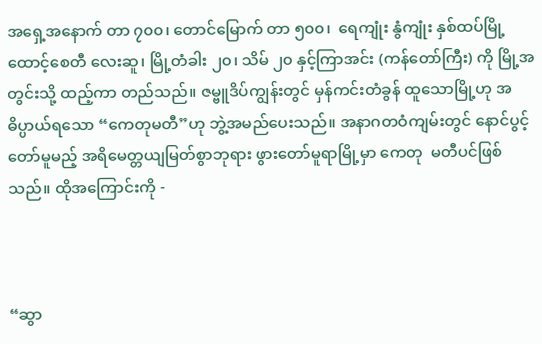အရှေ့အနောက် တာ ၇၀၀၊ တောင်မြောက် တာ ၅၀၀၊  ရေကျုံး နွံကျုံး နှစ်ထပ်မြို့ထောင့်စေတီ လေးဆူ၊ မြို့တံခါး ၂၀၊ သိမ် ၂၀ နှင့်ကြာအင်း (ကန်တော်ကြီး) ကို မြို့အတွင်းသို့ ထည့်ကာ တည်သည်။ ဇမ္ဗူဒိပ်ကျွန်းတွင် မှန်ကင်းတံခွန် ထူသောမြို့ဟု အဓိပ္ပာယ်ရသော “ကေတုမတီ”ဟု ဘွဲ့အမည်ပေးသည်။ အနာဂတဝံကျမ်းတွင် နောင်ပွင့်တော်မူမည့် အရိမေတ္တယျမြတ်စွာဘုရား ဖွားတော်မူရာမြို့မှာ ကေတု  မတီပင်ဖြစ်သည်။ ထိုအကြောင်းကို -



“ဆွာ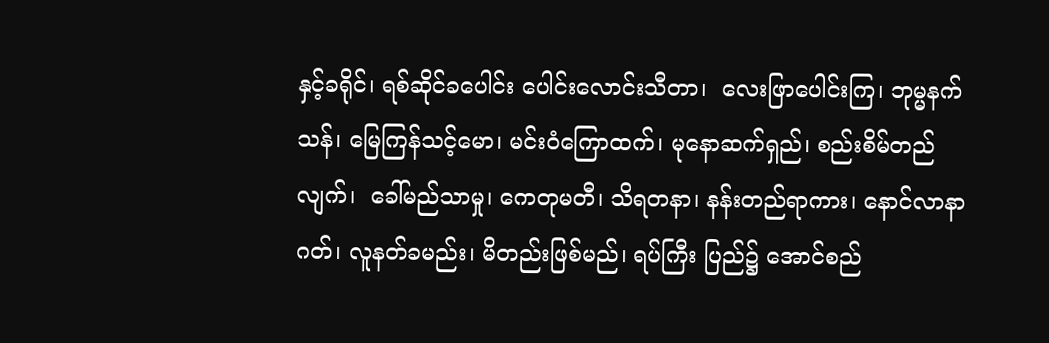နှင့်ခရိုင်၊ ရစ်ဆိုင်ခပေါင်း ပေါင်းလောင်းသီတာ၊  လေးဖြာပေါင်းကြ၊ ဘုမ္မနက်သန်၊ မြေကြန်သင့်မော၊ မင်းဝံကြောထက်၊ မုနောဆက်ရှည်၊ စည်းစိမ်တည်လျက်၊  ခေါ်မည်သာမှု၊ ကေတုမတီ၊ သိရတနာ၊ နန်းတည်ရာကား၊ နောင်လာနာဂတ်၊ လူနတ်ခမည်း၊ မိတည်းဖြစ်မည်၊ ရပ်ကြီး ပြည်၌ အောင်စည်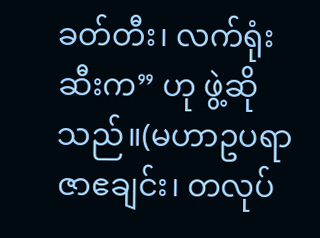ခတ်တီး၊ လက်ရုံးဆီးက” ဟု ဖွဲ့ဆိုသည်။(မဟာဥပရာဇာဧချင်း၊ တလုပ်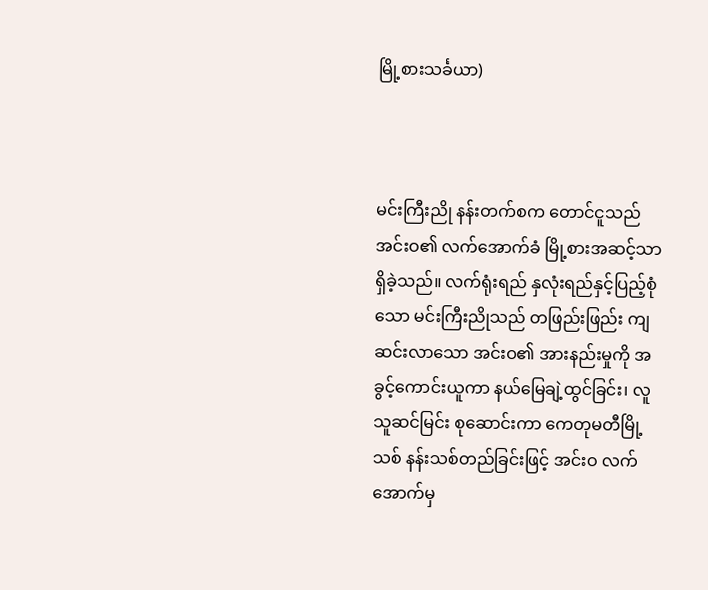မြို့စားသင်္ခယာ)



မင်းကြီးညို နန်းတက်စက တောင်ငူသည် အင်းဝ၏ လက်အောက်ခံ မြို့စားအဆင့်သာ ရှိခဲ့သည်။ လက်ရုံးရည် နှလုံးရည်နှင့်ပြည့်စုံသော မင်းကြီးညိုသည် တဖြည်းဖြည်း ကျဆင်းလာသော အင်းဝ၏ အားနည်းမှုကို အခွင့်ကောင်းယူကာ နယ်မြေချဲ့ထွင်ခြင်း၊ လူသူဆင်မြင်း စုဆောင်းကာ ကေတုမတီမြို့သစ် နန်းသစ်တည်ခြင်းဖြင့် အင်းဝ လက်အောက်မှ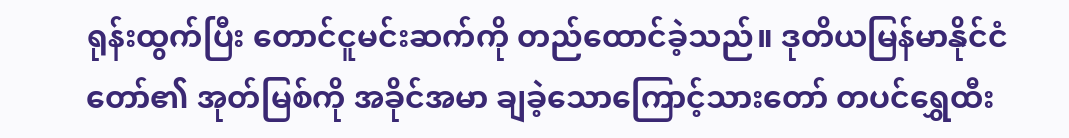ရုန်းထွက်ပြီး တောင်ငူမင်းဆက်ကို တည်ထောင်ခဲ့သည်။ ဒုတိယမြန်မာနိုင်ငံတော်၏ အုတ်မြစ်ကို အခိုင်အမာ ချခဲ့သောကြောင့်သားတော် တပင်ရွှေထီး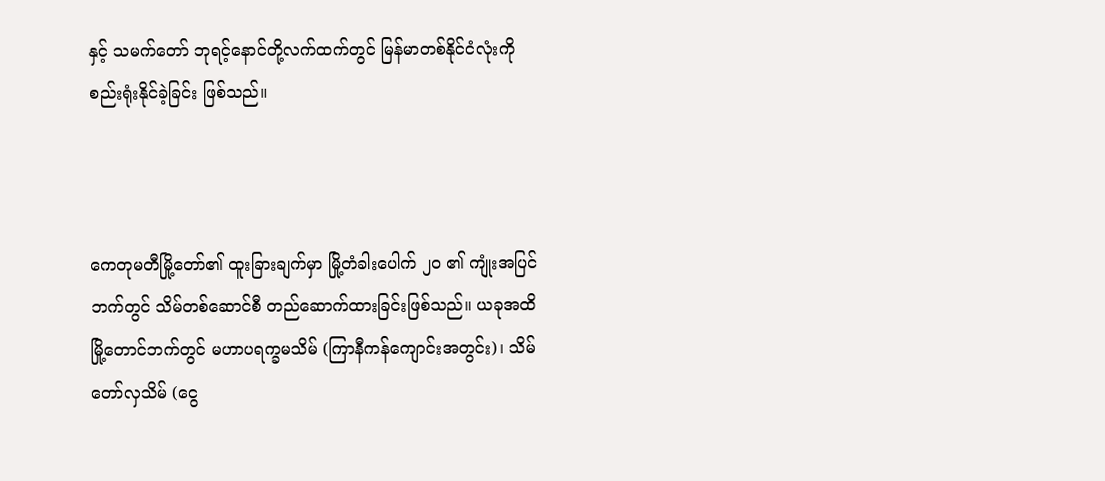နှင့် သမက်တော် ဘုရင့်နောင်တို့လက်ထက်တွင် မြန်မာတစ်နိုင်ငံလုံးကို စည်းရုံးနိုင်ခဲ့ခြင်း ဖြစ်သည်။



ကေတုမတီမြို့တော်၏ ထူးခြားချက်မှာ မြို့တံခါးပေါက် ၂၀ ၏ ကျုံးအပြင်ဘက်တွင် သိမ်တစ်ဆောင်စီ တည်ဆောက်ထားခြင်းဖြစ်သည်။ ယခုအထိ မြို့တောင်ဘက်တွင် မဟာပရက္ခမသိမ် (ကြာနီကန်ကျောင်းအတွင်း)၊ သိမ်တော်လှသိမ် (ငွေ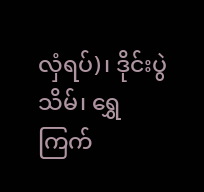လှံရပ်)၊ ဒိုင်းပွဲသိမ်၊ ရွှေကြက်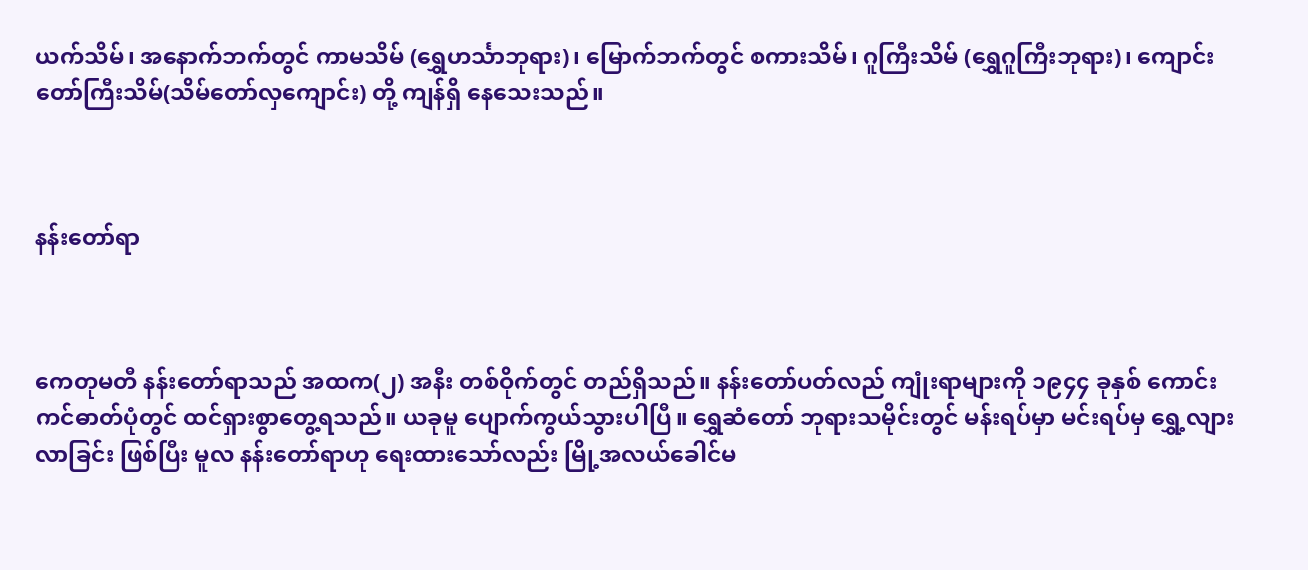ယက်သိမ်၊ အနောက်ဘက်တွင် ကာမသိမ် (ရွှေဟင်္သာဘုရား)၊ မြောက်ဘက်တွင် စကားသိမ်၊ ဂူကြီးသိမ် (ရွှေဂူကြီးဘုရား)၊ ကျောင်းတော်ကြီးသိမ်(သိမ်တော်လှကျောင်း) တို့ ကျန်ရှိ နေသေးသည်။



နန်းတော်ရာ



ကေတုမတီ နန်းတော်ရာသည် အထက(၂) အနီး တစ်ဝိုက်တွင် တည်ရှိသည်။ နန်းတော်ပတ်လည် ကျုံးရာများကို ၁၉၄၄ ခုနှစ် ကောင်းကင်ဓာတ်ပုံတွင် ထင်ရှားစွာတွေ့ရသည်။ ယခုမူ ပျောက်ကွယ်သွားပါပြီ။ ရွှေဆံတော် ဘုရားသမိုင်းတွင် မန်းရပ်မှာ မင်းရပ်မှ ရွှေ့လျားလာခြင်း ဖြစ်ပြီး မူလ နန်းတော်ရာဟု ရေးထားသော်လည်း မြို့အလယ်ခေါင်မ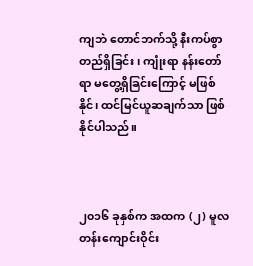ကျဘဲ တောင်ဘက်သို့ နီးကပ်စွာ တည်ရှိခြင်း၊ ကျုံးရာ နန်းတော်ရာ မတွေ့ရှိခြင်းကြောင့် မဖြစ်နိုင်၊ ထင်မြင်ယူဆချက်သာ ဖြစ်နိုင်ပါသည်။



၂၀၁၆ ခုနှစ်က အထက (၂) မူလတန်းကျောင်းဝိုင်း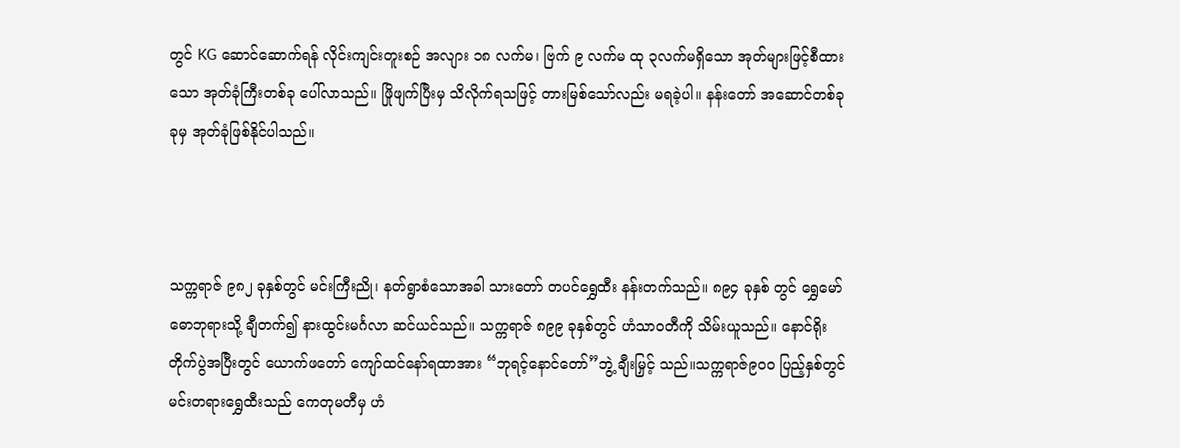တွင် KG ဆောင်ဆောက်ရန် လိုင်းကျင်းတူးစဉ် အလျား ၁၈ လက်မ၊ ဗြက် ၉ လက်မ ထု ၃လက်မရှိသော အုတ်များဖြင့်စီထားသော အုတ်ခုံကြီးတစ်ခု ပေါ်လာသည်။ ဖြိုဖျက်ပြီးမှ သိလိုက်ရသဖြင့် တားမြစ်သော်လည်း မရခဲ့ပါ။ နန်းတော် အဆောင်တစ်ခုခုမှ အုတ်ခုံဖြစ်နိုင်ပါသည်။



သက္ကရာဇ် ၉၈၂ ခုနှစ်တွင် မင်းကြီးညို၊ နတ်ရွာစံသောအခါ သားတော် တပင်ရွှေထီး နန်းတက်သည်။ ၈၉၄ ခုနှစ် တွင် ရွှေမော်ဓောဘုရားသို့ ချီတက်၍ နားထွင်းမင်္ဂလာ ဆင်ယင်သည်။ သက္ကရာဇ် ၈၉၉ ခုနှစ်တွင် ဟံသာဝတီကို သိမ်းယူသည်။ နောင်ရိုးတိုက်ပွဲအပြီးတွင် ယောက်ဖတော် ကျော်ထင်နော်ရထာအား “ဘုရင့်နောင်တော်”ဘွဲ့ ချီးမြှင့် သည်။သက္ကရာဇ်၉၀၀ ပြည့်နှစ်တွင် မင်းတရားရွှေထီးသည် ကေတုမတီမှ ဟံ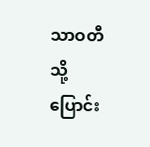သာဝတီသို့ ပြောင်း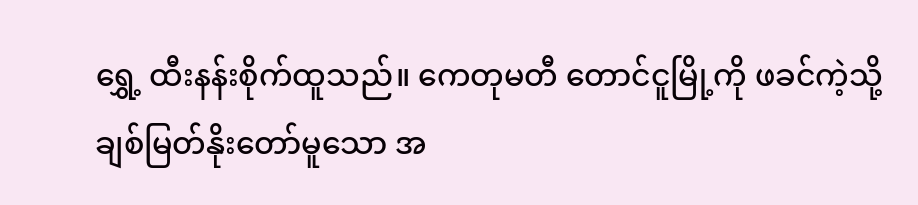ရွှေ့ ထီးနန်းစိုက်ထူသည်။ ကေတုမတီ တောင်ငူမြို့ကို ဖခင်ကဲ့သို့ ချစ်မြတ်နိုးတော်မူသော အ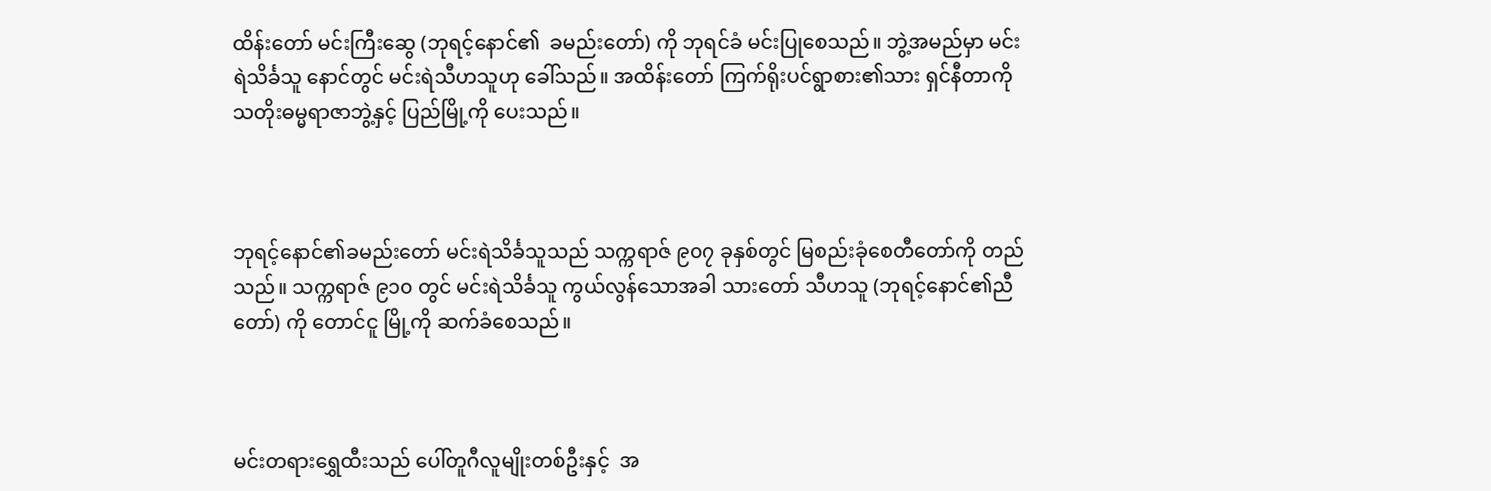ထိန်းတော် မင်းကြီးဆွေ (ဘုရင့်နောင်၏  ခမည်းတော်) ကို ဘုရင်ခံ မင်းပြုစေသည်။ ဘွဲ့အမည်မှာ မင်းရဲသိင်္ခသူ နောင်တွင် မင်းရဲသီဟသူဟု ခေါ်သည်။ အထိန်းတော် ကြက်ရိုးပင်ရွာစား၏သား ရှင်နီတာကို သတိုးဓမ္မရာဇာဘွဲ့နှင့် ပြည်မြို့ကို ပေးသည်။



ဘုရင့်နောင်၏ခမည်းတော် မင်းရဲသိင်္ခသူသည် သက္ကရာဇ် ၉၀၇ ခုနှစ်တွင် မြစည်းခုံစေတီတော်ကို တည်သည်။ သက္ကရာဇ် ၉၁၀ တွင် မင်းရဲသိင်္ခသူ ကွယ်လွန်သောအခါ သားတော် သီဟသူ (ဘုရင့်နောင်၏ညီတော်) ကို တောင်ငူ မြို့ကို ဆက်ခံစေသည်။



မင်းတရားရွှေထီးသည် ပေါ်တူဂီလူမျိုးတစ်ဦးနှင့်  အ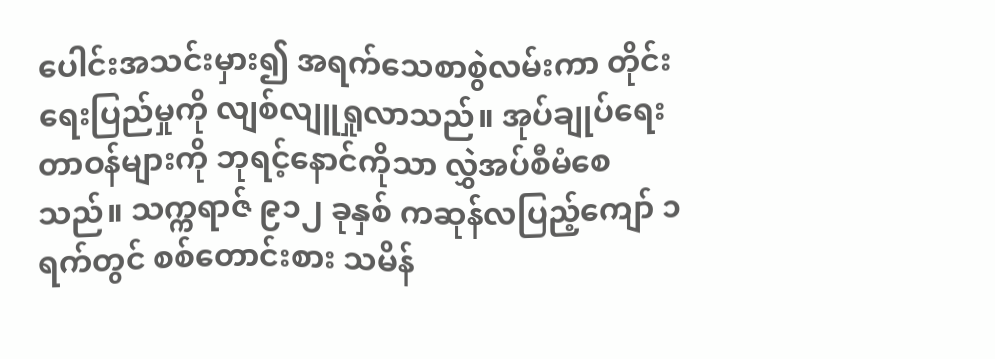ပေါင်းအသင်းမှား၍ အရက်သေစာစွဲလမ်းကာ တိုင်းရေးပြည်မှုကို လျစ်လျူရှုလာသည်။ အုပ်ချုပ်ရေးတာဝန်များကို ဘုရင့်နောင်ကိုသာ လွှဲအပ်စီမံစေသည်။ သက္ကရာဇ် ၉၁၂ ခုနှစ် ကဆုန်လပြည့်ကျော် ၁ ရက်တွင် စစ်တောင်းစား သမိန်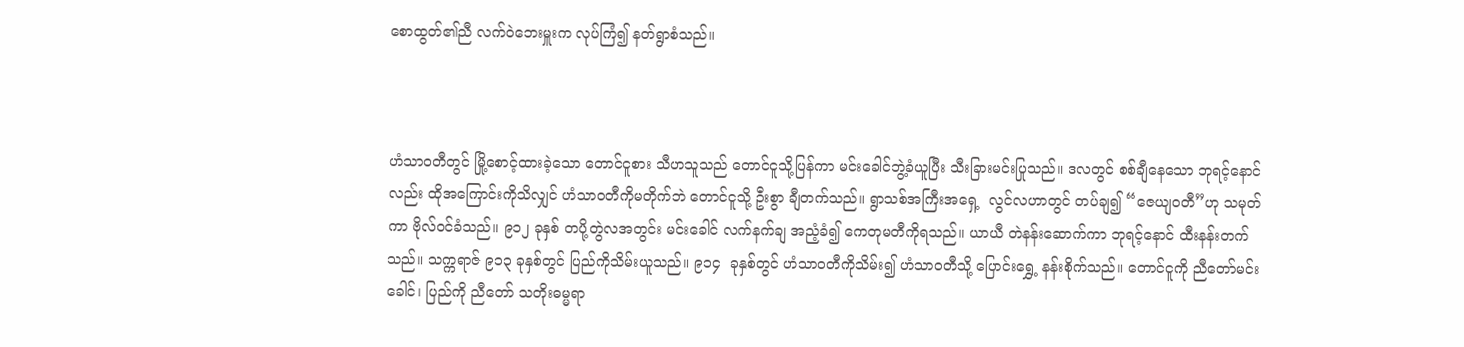စောထွတ်၏ညီ လက်ဝဲဘေးမှူးက လုပ်ကြံ၍ နတ်ရွာစံသည်။



ဟံသာဝတီတွင် မြို့စောင့်ထားခဲ့သော တောင်ငူစား သီဟသူသည် တောင်ငူသို့ပြန်ကာ မင်းခေါင်ဘွဲ့ခံယူပြီး သီးခြားမင်းပြုသည်။ ဒလတွင် စစ်ချီနေသော ဘုရင့်နောင်လည်း ထိုအကြောင်းကိုသိလျှင် ဟံသာဝတီကိုမတိုက်ဘဲ တောင်ငူသို့ ဦးစွာ ချီတက်သည်။ ရွာသစ်အကြီးအရှေ့  လွင်လဟာတွင် တပ်ချ၍ “ဇေယျဝတီ”ဟု သမုတ်ကာ ဗိုလ်ဝင်ခံသည်။ ၉၁၂ ခုနှစ် တပို့တွဲလအတွင်း မင်းခေါင် လက်နက်ချ အညံ့ခံ၍ ကေတုမတီကိုရသည်။ ယာယီ တဲနန်းဆောက်ကာ ဘုရင့်နောင် ထီးနန်းတက်သည်။ သက္ကရာဇ် ၉၁၃ ခုနှစ်တွင် ပြည်ကိုသိမ်းယူသည်။ ၉၁၄  ခုနှစ်တွင် ဟံသာဝတီကိုသိမ်း၍ ဟံသာဝတီသို့ ပြောင်းရွှေ့ နန်းစိုက်သည်။ တောင်ငူကို ညီတော်မင်းခေါင်၊ ပြည်ကို ညီတော် သတိုးဓမ္မရာ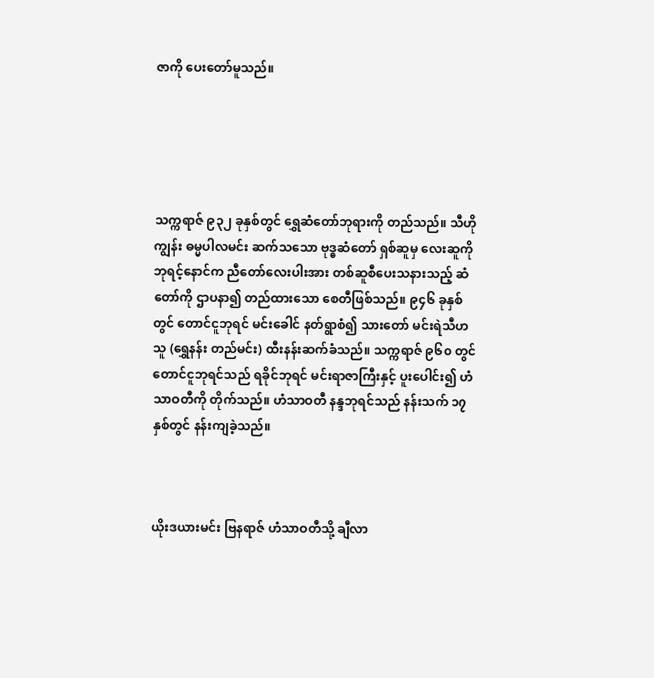ဇာကို ပေးတော်မူသည်။





သက္ကရာဇ် ၉၃၂ ခုနှစ်တွင် ရွှေဆံတော်ဘုရားကို တည်သည်။ သီဟိုကျွန်း ဓမ္မပါလမင်း ဆက်သသော ဗုဒ္ဓဆံတော် ရှစ်ဆူမှ လေးဆူကို ဘုရင့်နောင်က ညီတော်လေးပါးအား တစ်ဆူစီပေးသနားသည့် ဆံတော်ကို ဌာပနာ၍ တည်ထားသော စေတီဖြစ်သည်။ ၉၄၆ ခုနှစ်တွင် တောင်ငူဘုရင် မင်းခေါင် နတ်ရွာစံ၍ သားတော် မင်းရဲသီဟသူ (ရွှေနန်း တည်မင်း) ထီးနန်းဆက်ခံသည်။ သက္ကရာဇ် ၉၆၀ တွင် တောင်ငူဘုရင်သည် ရခိုင်ဘုရင် မင်းရာဇာကြီးနှင့် ပူးပေါင်း၍ ဟံသာဝတီကို တိုက်သည်။ ဟံသာဝတီ နန္ဒဘုရင်သည် နန်းသက် ၁၇ နှစ်တွင် နန်းကျခဲ့သည်။



ယိုးဒယားမင်း ဗြနရာဇ် ဟံသာဝတီသို့ ချီလာ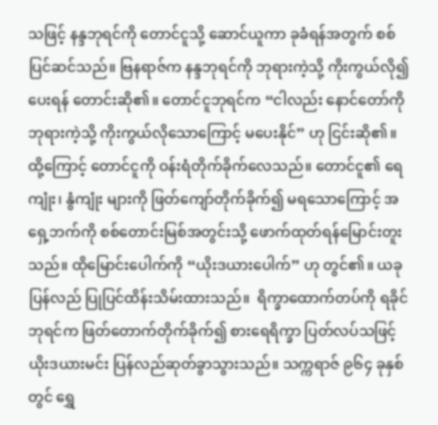သဖြင့် နန္ဒဘုရင်ကို တောင်ငူသို့ ဆောင်ယူကာ ခုခံရန်အတွက် စစ်ပြင်ဆင်သည်။ ဗြနရာဇ်က နန္ဒဘုရင်ကို ဘုရားကဲ့သို့ ကိုးကွယ်လို၍ ပေးရန် တောင်းဆို၏။ တောင်ငူဘုရင်က “ငါလည်း နောင်တော်ကို ဘုရားကဲ့သို့ ကိုးကွယ်လိုသောကြောင့် မပေးနိုင်” ဟု ငြင်းဆို၏။ ထို့ကြောင့် တောင်ငူကို ဝန်းရံတိုက်ခိုက်လေသည်။ တောင်ငူ၏ ရေကျုံး၊ နွံကျုံး များကို ဖြတ်ကျော်တိုက်ခိုက်၍ မရသောကြောင့် အရှေ့ဘက်ကို စစ်တောင်းမြစ်အတွင်းသို့ ဖောက်ထုတ်ရန်မြောင်းတူးသည်။ ထိုမြောင်းပေါက်ကို “ယိုးဒယားပေါက်” ဟု တွင်၏။ ယခု ပြန်လည် ပြုပြင်ထိန်းသိမ်းထားသည်။  ရိက္ခာထောက်တပ်ကို ရခိုင်ဘုရင်က ဖြတ်တောက်တိုက်ခိုက်၍ စားရေရိက္ခာ ပြတ်လပ်သဖြင့် ယိုးဒယားမင်း ပြန်လည်ဆုတ်ခွာသွားသည်။ သက္ကရာဇ် ၉၆၄ ခုနှစ်တွင် ရွှေ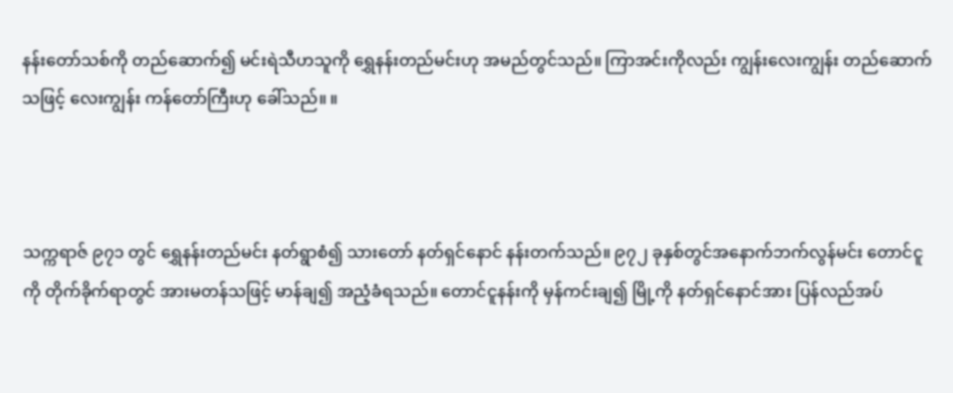နန်းတော်သစ်ကို တည်ဆောက်၍ မင်းရဲသီဟသူကို ရွှေနန်းတည်မင်းဟု အမည်တွင်သည်။ ကြာအင်းကိုလည်း ကျွန်းလေးကျွန်း တည်ဆောက်သဖြင့် လေးကျွန်း ကန်တော်ကြီးဟု ခေါ်သည်။ ။



သက္ကရာဇ် ၉၇၁ တွင် ရွှေနန်းတည်မင်း နတ်ရွာစံ၍ သားတော် နတ်ရှင်နောင် နန်းတက်သည်။ ၉၇၂ ခုနှစ်တွင်အနောက်ဘက်လွန်မင်း တောင်ငူကို တိုက်ခိုက်ရာတွင် အားမတန်သဖြင့် မာန်ချ၍ အညံ့ခံရသည်။ တောင်ငူနန်းကို မှန်ကင်းချ၍ မြို့ကို နတ်ရှင်နောင်အား ပြန်လည်အပ်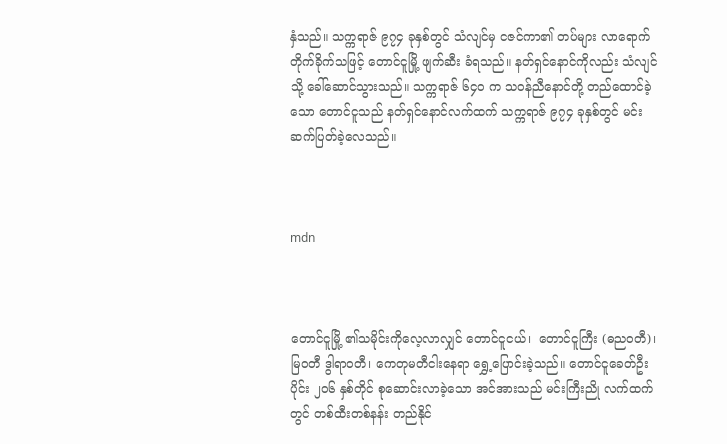နှံသည်။ သက္ကရာဇ် ၉၇၄ ခုနှစ်တွင် သံလျင်မှ ငဇင်ကာ၏ တပ်များ လာရောက်တိုက်ခိုက်သဖြင့် တောင်ငူမြို့ ဖျက်ဆီး ခံရသည်။ နတ်ရှင်နောင်ကိုလည်း သံလျင်သို့ ခေါ်ဆောင်သွားသည်။ သက္ကရာဇ် ၆၄၀ က သဝန်ညီနောင်တို့ တည်ထောင်ခဲ့သော တောင်ငူသည် နတ်ရှင်နောင်လက်ထက် သက္ကရာဇ် ၉၇၄ ခုနှစ်တွင် မင်းဆက်ပြတ်ခဲ့လေသည်။



mdn



တောင်ငူမြို့ ၏သမိုင်းကိုလေ့လာလျှင် တောင်ငူငယ်၊  တောင်ငူကြီး (ဓည၀တီ)၊ မြဝတီ ဒွါရာဝတီ၊ ကေတုမတီငါးနေရာ ရွှေ့ပြောင်းခဲ့သည်။ တောင်ငူခေတ်ဦးပိုင်း ၂၀၆ နှစ်တိုင် စုဆောင်းလာခဲ့သော အင်အားသည် မင်းကြီးညို လက်ထက်တွင် တစ်ထီးတစ်နန်း တည်နိုင်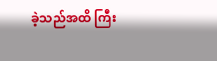ခဲ့သည်အထိ ကြီး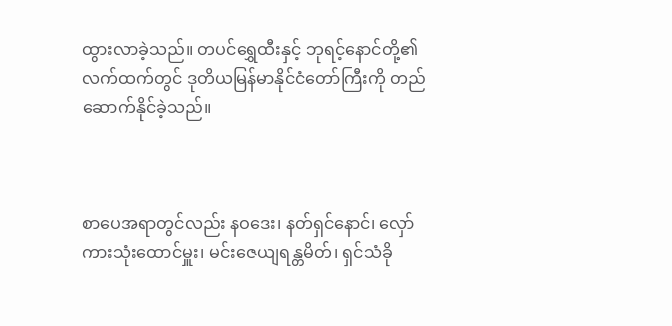ထွားလာခဲ့သည်။ တပင်ရွှေထီးနှင့် ဘုရင့်နောင်တို့၏ လက်ထက်တွင် ဒုတိယမြန်မာနိုင်ငံတော်ကြီးကို တည်ဆောက်နိုင်ခဲ့သည်။



စာပေအရာတွင်လည်း နဝဒေး၊ နတ်ရှင်နောင်၊ လှော်ကားသုံးထောင်မှူး၊ မင်းဇေယျရန္တမိတ်၊ ရှင်သံခို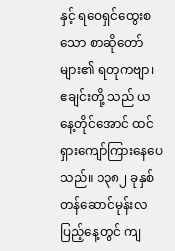နှင့် ရဝေရှင်ထွေးစသော စာဆိုတော်များ၏ ရတုကဗျာ၊ ဧချင်းတို့ သည် ယနေ့တိုင်အောင် ထင်ရှားကျော်ကြားနေပေသည်။ ၁၃၈၂ ခုနှစ်တန်ဆောင်မုန်းလပြည့်နေ့တွင် ကျ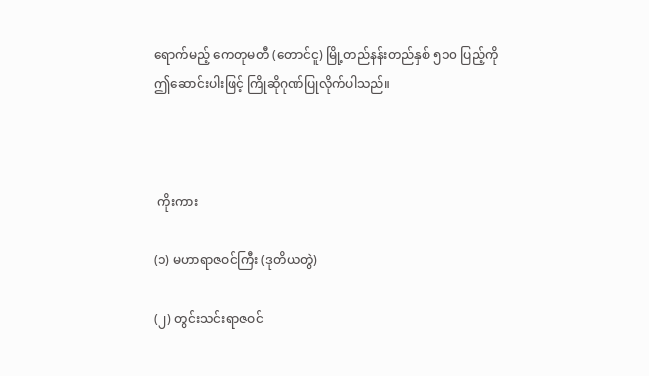ရောက်မည့် ကေတုမတီ (တောင်ငူ) မြို့တည်နန်းတည်နှစ် ၅၁၀ ပြည့်ကို ဤဆောင်းပါးဖြင့် ကြိုဆိုဂုဏ်ပြုလိုက်ပါသည်။



 ကိုးကား

(၁) မဟာရာဇဝင်ကြီး (ဒုတိယတွဲ)

(၂) တွင်းသင်းရာဇဝင်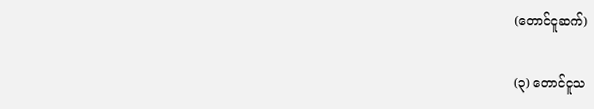(တောင်ငူဆက်)

(၃) တောင်ငူသ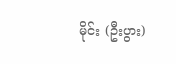မိုင်း (ဦးပွား)